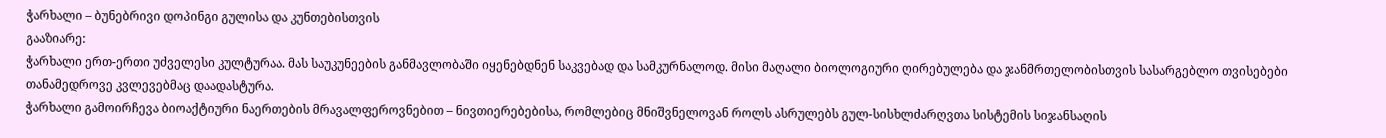ჭარხალი – ბუნებრივი დოპინგი გულისა და კუნთებისთვის
გააზიარე:
ჭარხალი ერთ-ერთი უძველესი კულტურაა. მას საუკუნეების განმავლობაში იყენებდნენ საკვებად და სამკურნალოდ. მისი მაღალი ბიოლოგიური ღირებულება და ჯანმრთელობისთვის სასარგებლო თვისებები თანამედროვე კვლევებმაც დაადასტურა.
ჭარხალი გამოირჩევა ბიოაქტიური ნაერთების მრავალფეროვნებით – ნივთიერებებისა, რომლებიც მნიშვნელოვან როლს ასრულებს გულ-სისხლძარღვთა სისტემის სიჯანსაღის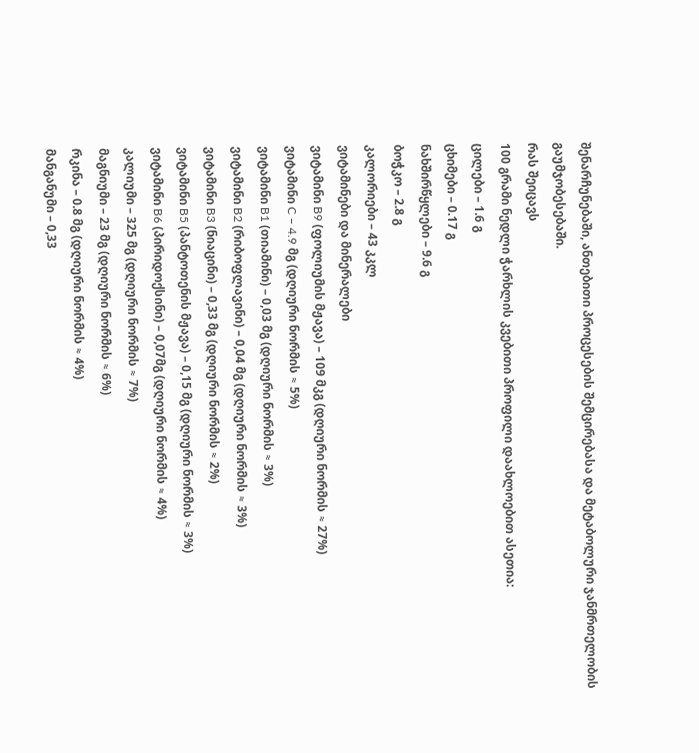შენარჩუნებაში, ანთებითი პროცესების შემცირებასა და მეტაბოლური ჯანმრთელობის გაუმჯობესებაში.
რას შეიცავს
100 გრამი ნედლი ჭარხლის კვებითი პროფილი დაახლოებით ასეთია:
ცილები – 1.6 გ
ცხიმები – 0.17 გ
ნახშირწყლები – 9.6 გ
ბოჭკო – 2.8 გ
კალორიები – 43 კკლ
ვიტამინები და მინერალები
ვიტამინი B9 (ფოლიუმის მჟავა) – 109 მკგ (დღიური ნორმის ≈ 27%)
ვიტამინი C – 4.9 მგ (დღიური ნორმის ≈ 5%)
ვიტამინი B1 (თიამინი) – 0,03 მგ (დღიური ნორმის ≈ 3%)
ვიტამინი B2 (რიბოფლავინი) – 0,04 მგ (დღიური ნორმის ≈ 3%)
ვიტამინი B3 (ნიაცინი) – 0,33 მგ (დღიური ნორმის ≈ 2%)
ვიტამინი B5 (პანტოთენის მჟავა) – 0,15 მგ (დღიური ნორმის ≈ 3%)
ვიტამინი B6 (პირიდოქსინი) – 0,07მგ (დღიური ნორმის ≈ 4%)
კალიუმი – 325 მგ (დღიური ნორმის ≈ 7%)
მაგნიუმი – 23 მგ (დღიური ნორმის ≈ 6%)
რკინა – 0.8 მგ (დღიური ნორმის ≈ 4%)
მანგანუმი – 0,33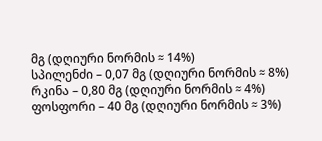მგ (დღიური ნორმის ≈ 14%)
სპილენძი – 0,07 მგ (დღიური ნორმის ≈ 8%)
რკინა – 0,80 მგ (დღიური ნორმის ≈ 4%)
ფოსფორი – 40 მგ (დღიური ნორმის ≈ 3%)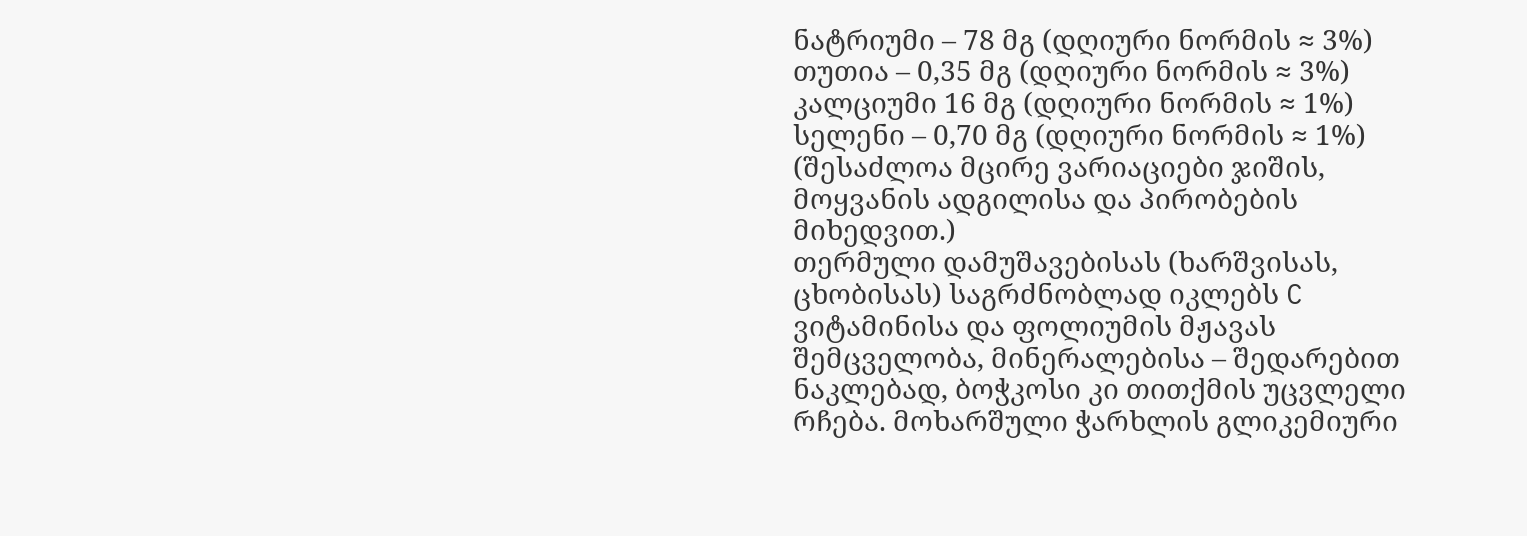ნატრიუმი – 78 მგ (დღიური ნორმის ≈ 3%)
თუთია – 0,35 მგ (დღიური ნორმის ≈ 3%)
კალციუმი 16 მგ (დღიური ნორმის ≈ 1%)
სელენი – 0,70 მგ (დღიური ნორმის ≈ 1%)
(შესაძლოა მცირე ვარიაციები ჯიშის, მოყვანის ადგილისა და პირობების მიხედვით.)
თერმული დამუშავებისას (ხარშვისას, ცხობისას) საგრძნობლად იკლებს C ვიტამინისა და ფოლიუმის მჟავას შემცველობა, მინერალებისა – შედარებით ნაკლებად, ბოჭკოსი კი თითქმის უცვლელი რჩება. მოხარშული ჭარხლის გლიკემიური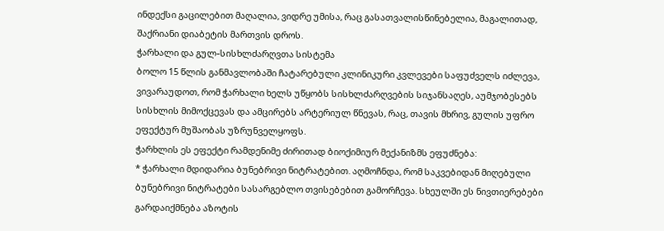ინდექსი გაცილებით მაღალია, ვიდრე უმისა, რაც გასათვალისწინებელია, მაგალითად, შაქრიანი დიაბეტის მართვის დროს.
ჭარხალი და გულ-სისხლძარღვთა სისტემა
ბოლო 15 წლის განმავლობაში ჩატარებული კლინიკური კვლევები საფუძველს იძლევა, ვივარაუდოთ, რომ ჭარხალი ხელს უწყობს სისხლძარღვების სიჯანსაღეს, აუმჯობესებს სისხლის მიმოქცევას და ამცირებს არტერიულ წნევას, რაც, თავის მხრივ, გულის უფრო ეფექტურ მუშაობას უზრუნველყოფს.
ჭარხლის ეს ეფექტი რამდენიმე ძირითად ბიოქიმიურ მექანიზმს ეფუძნება:
* ჭარხალი მდიდარია ბუნებრივი ნიტრატებით. აღმოჩნდა, რომ საკვებიდან მიღებული ბუნებრივი ნიტრატები სასარგებლო თვისებებით გამორჩევა. სხეულში ეს ნივთიერებები გარდაიქმნება აზოტის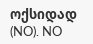ოქსიდად (NO). NO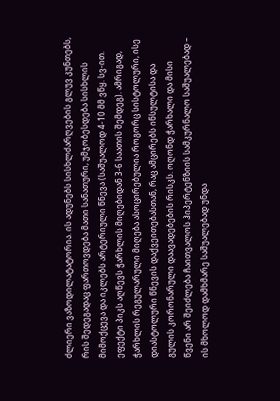ძლიერი ვაზოდილატატორია. ის ადუნებს სისხლძარღვების გლუვ კუნთებს, რის შედეგადაც ფართოვდება მათი სანათური, უმჯობესდება სისხლის მიმოქცევა და იკლებს არტერიული წნევა (საშუალოდ 4-10 მმ ვწყ. სვ-ით. ეფექტი პიკს აღწევს ჭარხლის მიღებიდან 3-6 საათის შემდეგ). ამრიგად, ჭარხლის რეგულარული მიღება ასოცირებულია როგორც სისტოლური, ისე დიასტოლური წნევის დაქვეითებასთან, რაც ამცირებს ინსულტისა და გულის კორონარული დაავადებების რისკს. ოღონდ ჭარხალი და მისი წვენი არ შეიძლება ჩაითვალოს ჰიპერტენზიის სამკურნალო საშუალებად – ის მხოლოდ დამხმარე საშუალებად უნდა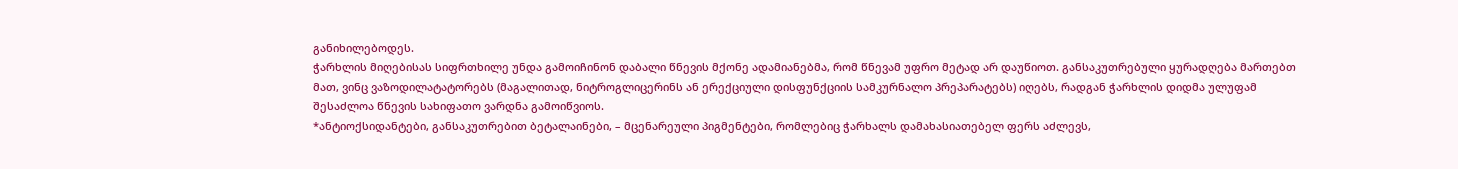განიხილებოდეს.
ჭარხლის მიღებისას სიფრთხილე უნდა გამოიჩინონ დაბალი წნევის მქონე ადამიანებმა, რომ წნევამ უფრო მეტად არ დაუწიოთ. განსაკუთრებული ყურადღება მართებთ მათ, ვინც ვაზოდილატატორებს (მაგალითად, ნიტროგლიცერინს ან ერექციული დისფუნქციის სამკურნალო პრეპარატებს) იღებს, რადგან ჭარხლის დიდმა ულუფამ შესაძლოა წნევის სახიფათო ვარდნა გამოიწვიოს.
*ანტიოქსიდანტები, განსაკუთრებით ბეტალაინები, – მცენარეული პიგმენტები, რომლებიც ჭარხალს დამახასიათებელ ფერს აძლევს,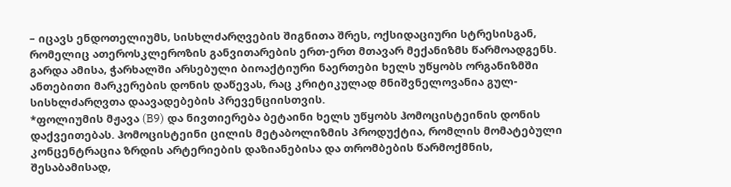– იცავს ენდოთელიუმს, სისხლძარღვების შიგნითა შრეს, ოქსიდაციური სტრესისგან, რომელიც ათეროსკლეროზის განვითარების ერთ-ერთ მთავარ მექანიზმს წარმოადგენს. გარდა ამისა, ჭარხალში არსებული ბიოაქტიური ნაერთები ხელს უწყობს ორგანიზმში ანთებითი მარკერების დონის დაწევას, რაც კრიტიკულად მნიშვნელოვანია გულ-სისხლძარღვთა დაავადებების პრევენციისთვის.
*ფოლიუმის მჟავა (B9) და ნივთიერება ბეტაინი ხელს უწყობს ჰომოცისტეინის დონის დაქვეითებას. ჰომოცისტეინი ცილის მეტაბოლიზმის პროდუქტია, რომლის მომატებული კონცენტრაცია ზრდის არტერიების დაზიანებისა და თრომბების წარმოქმნის, შესაბამისად,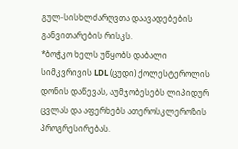გულ-სისხლძარღვთა დაავადებების განვითარების რისკს.
*ბოჭკო ხელს უწყობს დაბალი სიმკვრივის LDL (ცუდი) ქოლესტეროლის დონის დაწევას, აუმჯობესებს ლიპიდურ ცვლას და აფერხებს ათეროსკლეროზის პროგრესირებას.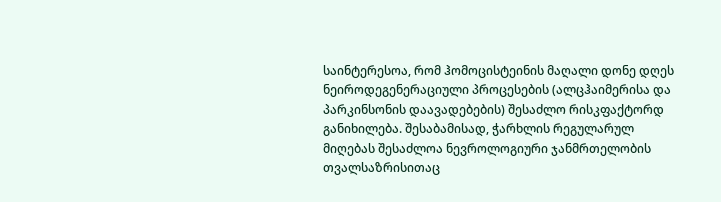საინტერესოა, რომ ჰომოცისტეინის მაღალი დონე დღეს ნეიროდეგენერაციული პროცესების (ალცჰაიმერისა და პარკინსონის დაავადებების) შესაძლო რისკფაქტორდ განიხილება. შესაბამისად, ჭარხლის რეგულარულ მიღებას შესაძლოა ნევროლოგიური ჯანმრთელობის თვალსაზრისითაც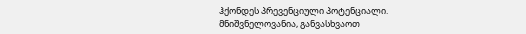ჰქონდეს პრევენციული პოტენციალი.
მნიშვნელოვანია, განვასხვაოთ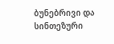ბუნებრივი და სინთეზური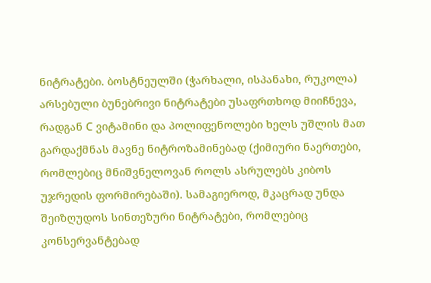ნიტრატები. ბოსტნეულში (ჭარხალი, ისპანახი, რუკოლა) არსებული ბუნებრივი ნიტრატები უსაფრთხოდ მიიჩნევა, რადგან C ვიტამინი და პოლიფენოლები ხელს უშლის მათ გარდაქმნას მავნე ნიტროზამინებად (ქიმიური ნაერთები, რომლებიც მნიშვნელოვან როლს ასრულებს კიბოს უჯრედის ფორმირებაში). სამაგიეროდ, მკაცრად უნდა შეიზღუდოს სინთეზური ნიტრატები, რომლებიც კონსერვანტებად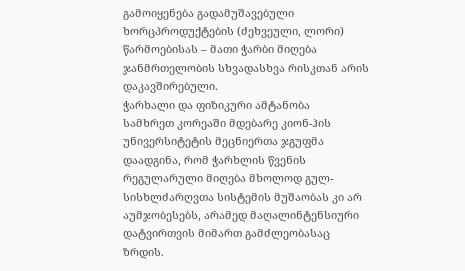გამოიყენება გადამუშავებული ხორცპროდუქტების (ძეხვეული, ლორი) წარმოებისას – მათი ჭარბი მიღება ჯანმრთელობის სხვადასხვა რისკთან არის დაკავშირებული.
ჭარხალი და ფიზიკური ამტანობა
სამხრეთ კორეაში მდებარე კიონ-ჰის უნივერსიტეტის მეცნიერთა ჯგუფმა დაადგინა, რომ ჭარხლის წვენის რეგულარული მიღება მხოლოდ გულ-სისხლძარღვთა სისტემის მუშაობას კი არ აუმჯობესებს, არამედ მაღალინტენსიური დატვირთვის მიმართ გამძლეობასაც ზრდის.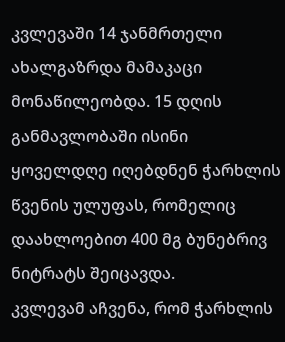კვლევაში 14 ჯანმრთელი ახალგაზრდა მამაკაცი მონაწილეობდა. 15 დღის განმავლობაში ისინი ყოველდღე იღებდნენ ჭარხლის წვენის ულუფას, რომელიც დაახლოებით 400 მგ ბუნებრივ ნიტრატს შეიცავდა.
კვლევამ აჩვენა, რომ ჭარხლის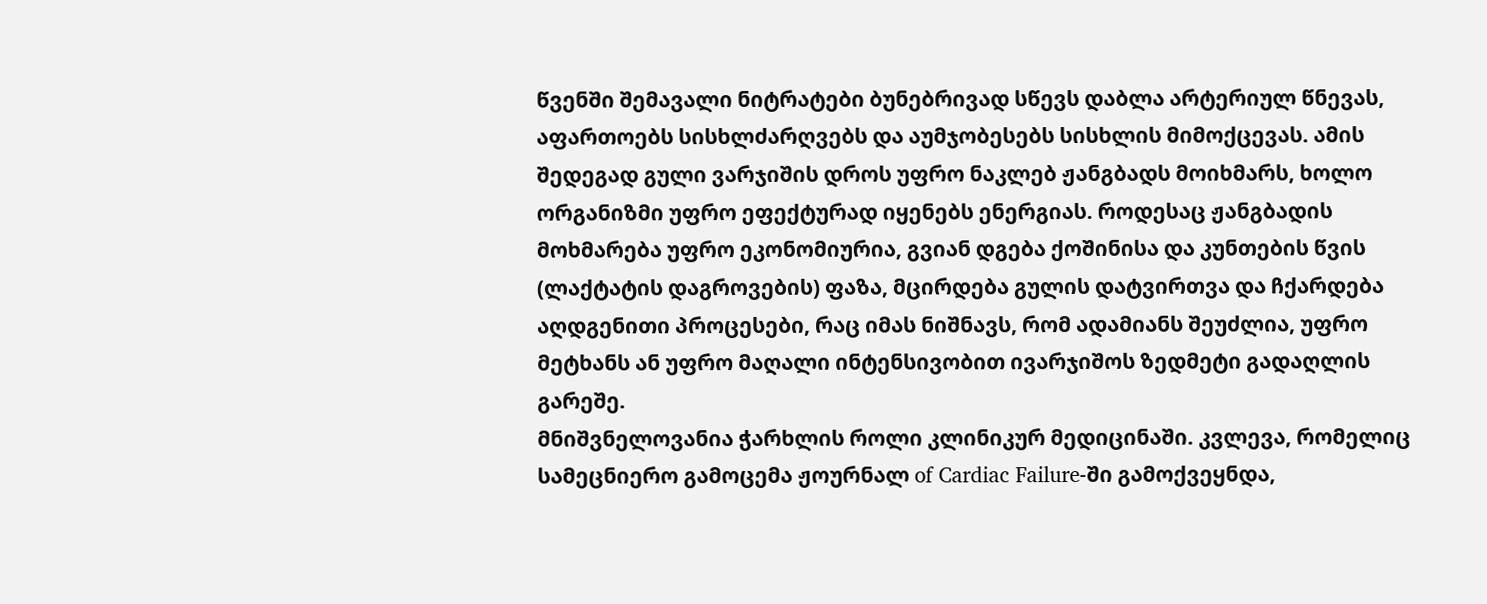წვენში შემავალი ნიტრატები ბუნებრივად სწევს დაბლა არტერიულ წნევას, აფართოებს სისხლძარღვებს და აუმჯობესებს სისხლის მიმოქცევას. ამის შედეგად გული ვარჯიშის დროს უფრო ნაკლებ ჟანგბადს მოიხმარს, ხოლო ორგანიზმი უფრო ეფექტურად იყენებს ენერგიას. როდესაც ჟანგბადის მოხმარება უფრო ეკონომიურია, გვიან დგება ქოშინისა და კუნთების წვის (ლაქტატის დაგროვების) ფაზა, მცირდება გულის დატვირთვა და ჩქარდება აღდგენითი პროცესები, რაც იმას ნიშნავს, რომ ადამიანს შეუძლია, უფრო მეტხანს ან უფრო მაღალი ინტენსივობით ივარჯიშოს ზედმეტი გადაღლის გარეშე.
მნიშვნელოვანია ჭარხლის როლი კლინიკურ მედიცინაში. კვლევა, რომელიც სამეცნიერო გამოცემა ჟოურნალ of Cardiac Failure-ში გამოქვეყნდა,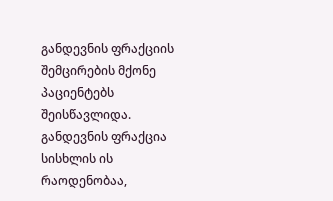განდევნის ფრაქციის შემცირების მქონე პაციენტებს შეისწავლიდა. განდევნის ფრაქცია სისხლის ის რაოდენობაა,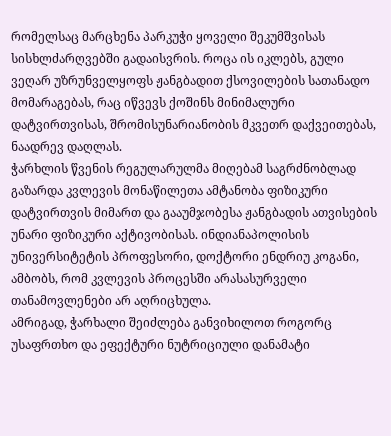რომელსაც მარცხენა პარკუჭი ყოველი შეკუმშვისას სისხლძარღვებში გადაისვრის. როცა ის იკლებს, გული ვეღარ უზრუნველყოფს ჟანგბადით ქსოვილების სათანადო მომარაგებას, რაც იწვევს ქოშინს მინიმალური დატვირთვისას, შრომისუნარიანობის მკვეთრ დაქვეითებას, ნაადრევ დაღლას.
ჭარხლის წვენის რეგულარულმა მიღებამ საგრძნობლად გაზარდა კვლევის მონაწილეთა ამტანობა ფიზიკური დატვირთვის მიმართ და გააუმჯობესა ჟანგბადის ათვისების უნარი ფიზიკური აქტივობისას. ინდიანაპოლისის უნივერსიტეტის პროფესორი, დოქტორი ენდრიუ კოგანი, ამბობს, რომ კვლევის პროცესში არასასურველი თანამოვლენები არ აღრიცხულა.
ამრიგად, ჭარხალი შეიძლება განვიხილოთ როგორც უსაფრთხო და ეფექტური ნუტრიციული დანამატი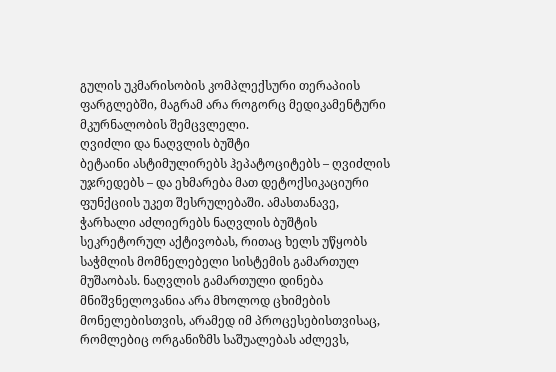გულის უკმარისობის კომპლექსური თერაპიის ფარგლებში, მაგრამ არა როგორც მედიკამენტური მკურნალობის შემცვლელი.
ღვიძლი და ნაღვლის ბუშტი
ბეტაინი ასტიმულირებს ჰეპატოციტებს – ღვიძლის უჯრედებს – და ეხმარება მათ დეტოქსიკაციური ფუნქციის უკეთ შესრულებაში. ამასთანავე, ჭარხალი აძლიერებს ნაღვლის ბუშტის სეკრეტორულ აქტივობას, რითაც ხელს უწყობს საჭმლის მომნელებელი სისტემის გამართულ მუშაობას. ნაღვლის გამართული დინება მნიშვნელოვანია არა მხოლოდ ცხიმების მონელებისთვის, არამედ იმ პროცესებისთვისაც, რომლებიც ორგანიზმს საშუალებას აძლევს,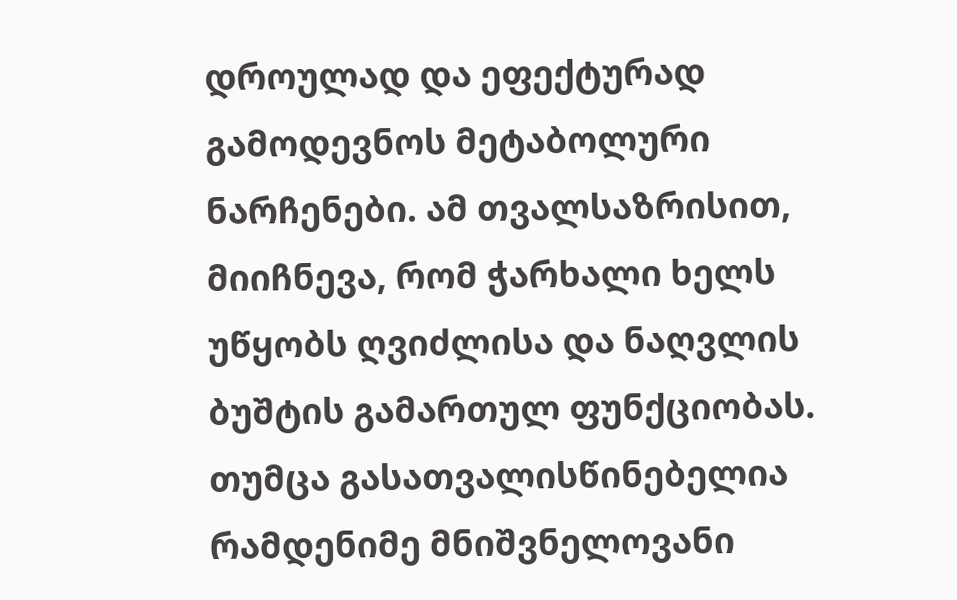დროულად და ეფექტურად გამოდევნოს მეტაბოლური ნარჩენები. ამ თვალსაზრისით, მიიჩნევა, რომ ჭარხალი ხელს უწყობს ღვიძლისა და ნაღვლის ბუშტის გამართულ ფუნქციობას.
თუმცა გასათვალისწინებელია რამდენიმე მნიშვნელოვანი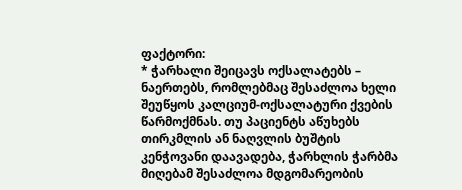ფაქტორი:
* ჭარხალი შეიცავს ოქსალატებს – ნაერთებს, რომლებმაც შესაძლოა ხელი შეუწყოს კალციუმ-ოქსალატური ქვების წარმოქმნას. თუ პაციენტს აწუხებს თირკმლის ან ნაღვლის ბუშტის კენჭოვანი დაავადება, ჭარხლის ჭარბმა მიღებამ შესაძლოა მდგომარეობის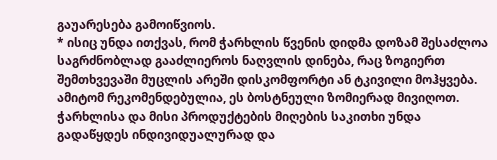გაუარესება გამოიწვიოს.
* ისიც უნდა ითქვას, რომ ჭარხლის წვენის დიდმა დოზამ შესაძლოა საგრძნობლად გააძლიეროს ნაღვლის დინება, რაც ზოგიერთ შემთხვევაში მუცლის არეში დისკომფორტი ან ტკივილი მოჰყვება. ამიტომ რეკომენდებულია, ეს ბოსტნეული ზომიერად მივიღოთ.
ჭარხლისა და მისი პროდუქტების მიღების საკითხი უნდა გადაწყდეს ინდივიდუალურად და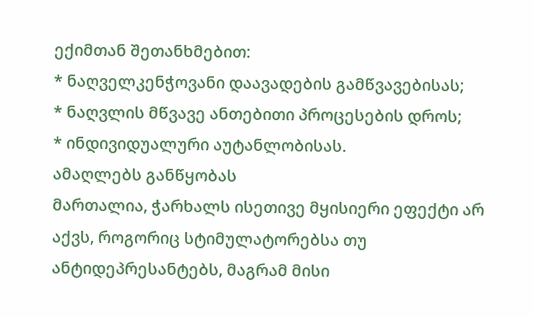ექიმთან შეთანხმებით:
* ნაღველკენჭოვანი დაავადების გამწვავებისას;
* ნაღვლის მწვავე ანთებითი პროცესების დროს;
* ინდივიდუალური აუტანლობისას.
ამაღლებს განწყობას
მართალია, ჭარხალს ისეთივე მყისიერი ეფექტი არ აქვს, როგორიც სტიმულატორებსა თუ ანტიდეპრესანტებს, მაგრამ მისი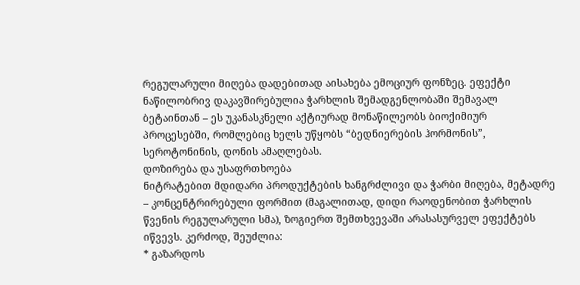რეგულარული მიღება დადებითად აისახება ემოციურ ფონზეც. ეფექტი ნაწილობრივ დაკავშირებულია ჭარხლის შემადგენლობაში შემავალ ბეტაინთან – ეს უკანასკნელი აქტიურად მონაწილეობს ბიოქიმიურ პროცესებში, რომლებიც ხელს უწყობს “ბედნიერების ჰორმონის”, სეროტონინის, დონის ამაღლებას.
დოზირება და უსაფრთხოება
ნიტრატებით მდიდარი პროდუქტების ხანგრძლივი და ჭარბი მიღება, მეტადრე – კონცენტრირებული ფორმით (მაგალითად, დიდი რაოდენობით ჭარხლის წვენის რეგულარული სმა), ზოგიერთ შემთხვევაში არასასურველ ეფექტებს იწვევს. კერძოდ, შეუძლია:
* გაზარდოს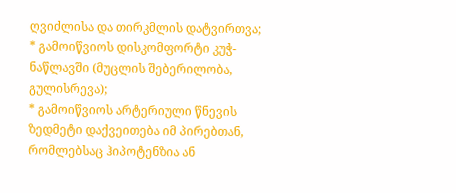ღვიძლისა და თირკმლის დატვირთვა;
* გამოიწვიოს დისკომფორტი კუჭ-ნაწლავში (მუცლის შებერილობა, გულისრევა);
* გამოიწვიოს არტერიული წნევის ზედმეტი დაქვეითება იმ პირებთან, რომლებსაც ჰიპოტენზია ან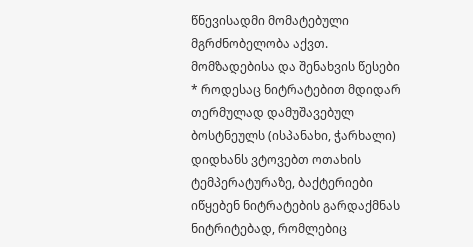წნევისადმი მომატებული მგრძნობელობა აქვთ.
მომზადებისა და შენახვის წესები
* როდესაც ნიტრატებით მდიდარ თერმულად დამუშავებულ ბოსტნეულს (ისპანახი, ჭარხალი) დიდხანს ვტოვებთ ოთახის ტემპერატურაზე, ბაქტერიები იწყებენ ნიტრატების გარდაქმნას ნიტრიტებად, რომლებიც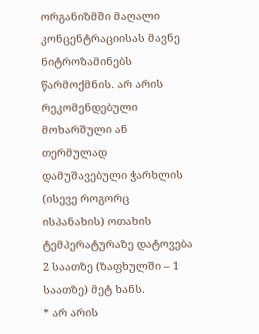ორგანიზმში მაღალი კონცენტრაციისას მავნე ნიტროზამინებს წარმოქმნის. არ არის რეკომენდებული მოხარშული ან თერმულად დამუშავებული ჭარხლის (ისევე როგორც ისპანახის) ოთახის ტემპერატურაზე დატოვება 2 საათზე (ზაფხულში – 1 საათზე) მეტ ხანს.
* არ არის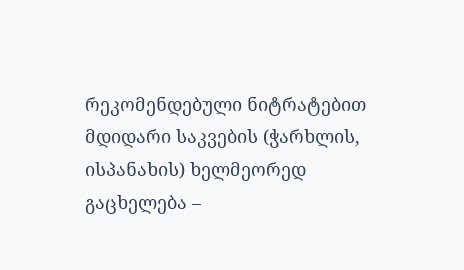რეკომენდებული ნიტრატებით მდიდარი საკვების (ჭარხლის, ისპანახის) ხელმეორედ გაცხელება –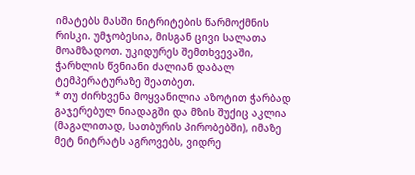იმატებს მასში ნიტრიტების წარმოქმნის რისკი. უმჯობესია, მისგან ცივი სალათა მოამზადოთ. უკიდურეს შემთხვევაში, ჭარხლის წვნიანი ძალიან დაბალ ტემპერატურაზე შეათბეთ.
* თუ ძირხვენა მოყვანილია აზოტით ჭარბად გაჯერებულ ნიადაგში და მზის შუქიც აკლია (მაგალითად, სათბურის პირობებში), იმაზე მეტ ნიტრატს აგროვებს, ვიდრე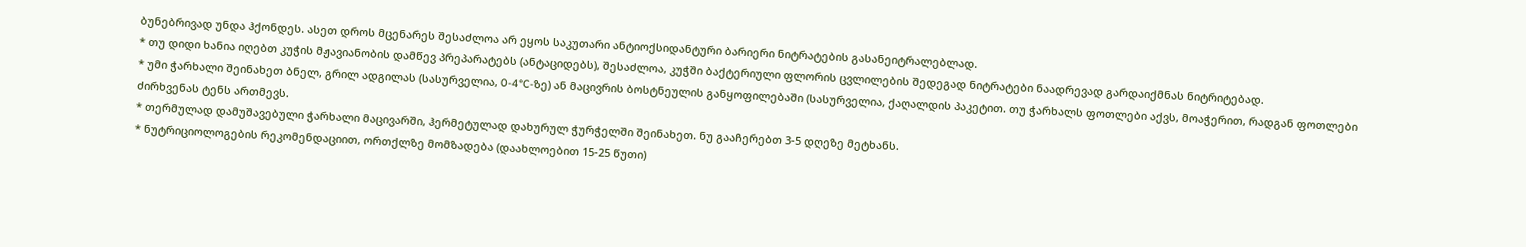ბუნებრივად უნდა ჰქონდეს. ასეთ დროს მცენარეს შესაძლოა არ ეყოს საკუთარი ანტიოქსიდანტური ბარიერი ნიტრატების გასანეიტრალებლად.
* თუ დიდი ხანია იღებთ კუჭის მჟავიანობის დამწევ პრეპარატებს (ანტაციდებს), შესაძლოა, კუჭში ბაქტერიული ფლორის ცვლილების შედეგად ნიტრატები ნაადრევად გარდაიქმნას ნიტრიტებად.
* უმი ჭარხალი შეინახეთ ბნელ, გრილ ადგილას (სასურველია, 0-4°C-ზე) ან მაცივრის ბოსტნეულის განყოფილებაში (სასურველია, ქაღალდის პაკეტით. თუ ჭარხალს ფოთლები აქვს, მოაჭერით, რადგან ფოთლები ძირხვენას ტენს ართმევს.
* თერმულად დამუშავებული ჭარხალი მაცივარში, ჰერმეტულად დახურულ ჭურჭელში შეინახეთ. ნუ გააჩერებთ 3-5 დღეზე მეტხანს.
* ნუტრიციოლოგების რეკომენდაციით, ორთქლზე მომზადება (დაახლოებით 15-25 წუთი)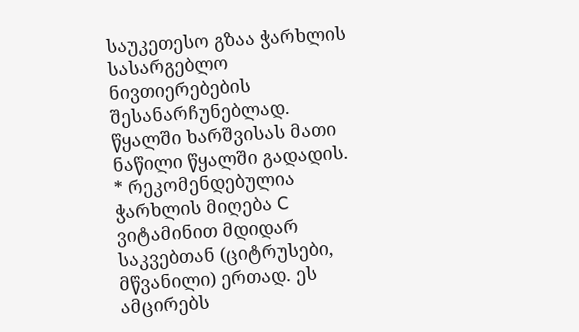საუკეთესო გზაა ჭარხლის სასარგებლო ნივთიერებების შესანარჩუნებლად. წყალში ხარშვისას მათი ნაწილი წყალში გადადის.
* რეკომენდებულია ჭარხლის მიღება C ვიტამინით მდიდარ საკვებთან (ციტრუსები, მწვანილი) ერთად. ეს ამცირებს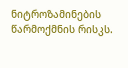ნიტროზამინების წარმოქმნის რისკს.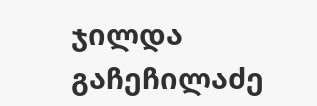ჯილდა გაჩეჩილაძე